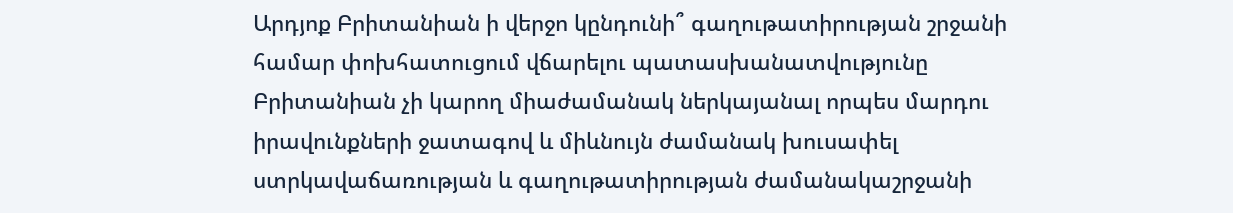Արդյոք Բրիտանիան ի վերջո կընդունի՞ գաղութատիրության շրջանի համար փոխհատուցում վճարելու պատասխանատվությունը
Բրիտանիան չի կարող միաժամանակ ներկայանալ որպես մարդու իրավունքների ջատագով և միևնույն ժամանակ խուսափել ստրկավաճառության և գաղութատիրության ժամանակաշրջանի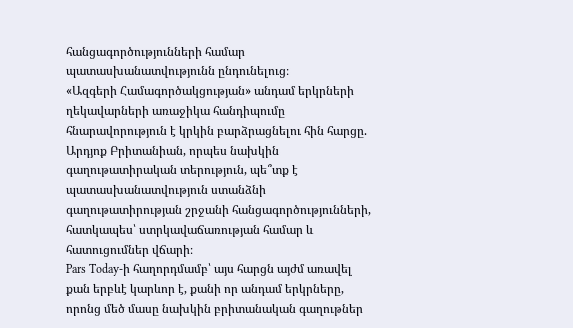հանցագործությունների համար պատասխանատվությունն ընդունելուց։
«Ազգերի Համագործակցության» անդամ երկրների ղեկավարների առաջիկա հանդիպումը հնարավորություն է կրկին բարձրացնելու հին հարցը. Արդյոք Բրիտանիան, որպես նախկին գաղութատիրական տերություն, պե՞տք է պատասխանատվություն ստանձնի գաղութատիրության շրջանի հանցագործությունների, հատկապես՝ ստրկավաճառության համար և հատուցումներ վճարի։
Pars Today-ի հաղորդմամբ՝ այս հարցն այժմ առավել քան երբևէ կարևոր է, քանի որ անդամ երկրները, որոնց մեծ մասը նախկին բրիտանական գաղութներ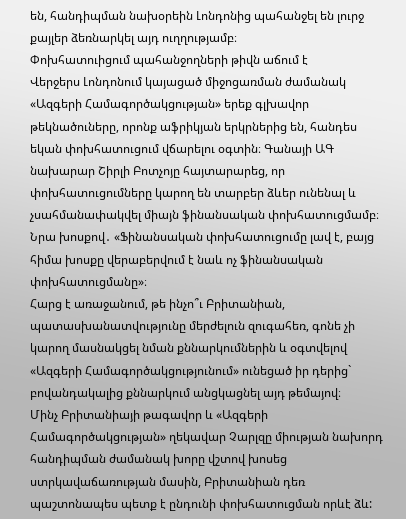են, հանդիպման նախօրեին Լոնդոնից պահանջել են լուրջ քայլեր ձեռնարկել այդ ուղղությամբ։
Փոխհատուիցում պահանջողների թիվն աճում է
Վերջերս Լոնդոնում կայացած միջոցառման ժամանակ «Ազգերի Համագործակցության» երեք գլխավոր թեկնածուները, որոնք աֆրիկյան երկրներից են, հանդես եկան փոխհատուցում վճարելու օգտին։ Գանայի ԱԳ նախարար Շիրլի Բոտչոյը հայտարարեց, որ փոխհատուցումները կարող են տարբեր ձևեր ունենալ և չսահմանափակվել միայն ֆինանսական փոխհատուցմամբ։
Նրա խոսքով․ «Ֆինանսական փոխհատուցումը լավ է, բայց հիմա խոսքը վերաբերվում է նաև ոչ ֆինանսական փոխհատուցմանը»։
Հարց է առաջանում, թե ինչո՞ւ Բրիտանիան, պատասխանատվությունը մերժելուն զուգահեռ, գոնե չի կարող մասնակցել նման քննարկումներին և օգտվելով «Ազգերի Համագործակցությունում» ունեցած իր դերից` բովանդակալից քննարկում անցկացնել այդ թեմայով։
Մինչ Բրիտանիայի թագավոր և «Ազգերի Համագործակցության» ղեկավար Չարլզը միության նախորդ հանդիպման ժամանակ խորը վշտով խոսեց ստրկավաճառության մասին, Բրիտանիան դեռ պաշտոնապես պետք է ընդունի փոխհատուցման որևէ ձև: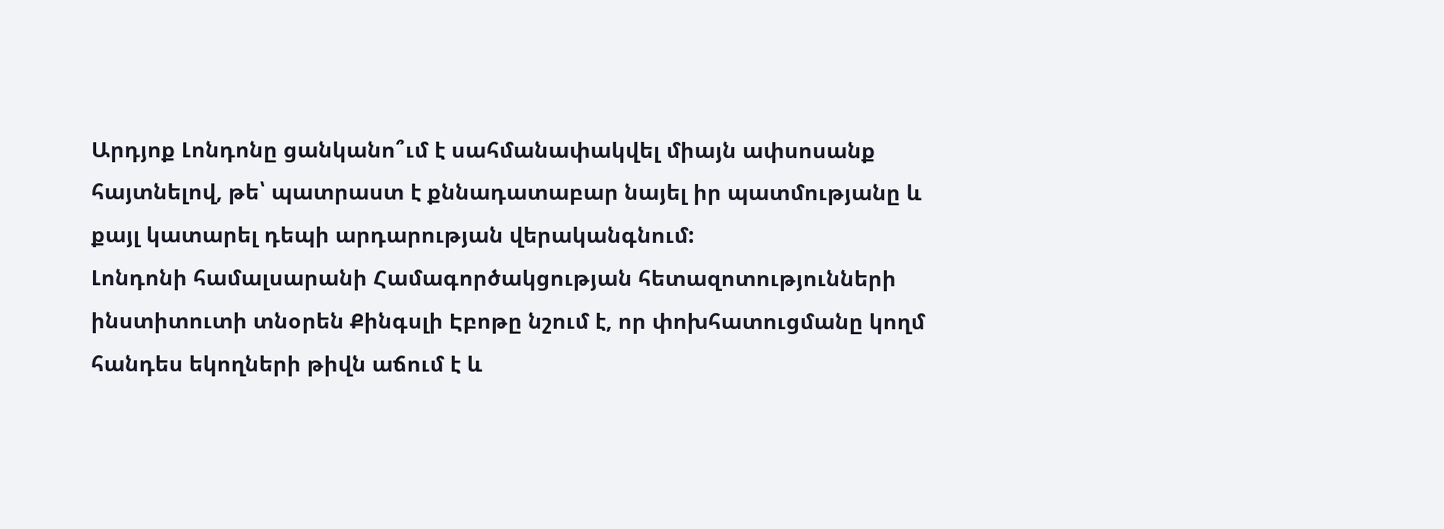Արդյոք Լոնդոնը ցանկանո՞ւմ է սահմանափակվել միայն ափսոսանք հայտնելով, թե՝ պատրաստ է քննադատաբար նայել իր պատմությանը և քայլ կատարել դեպի արդարության վերականգնում:
Լոնդոնի համալսարանի Համագործակցության հետազոտությունների ինստիտուտի տնօրեն Քինգսլի Էբոթը նշում է, որ փոխհատուցմանը կողմ հանդես եկողների թիվն աճում է և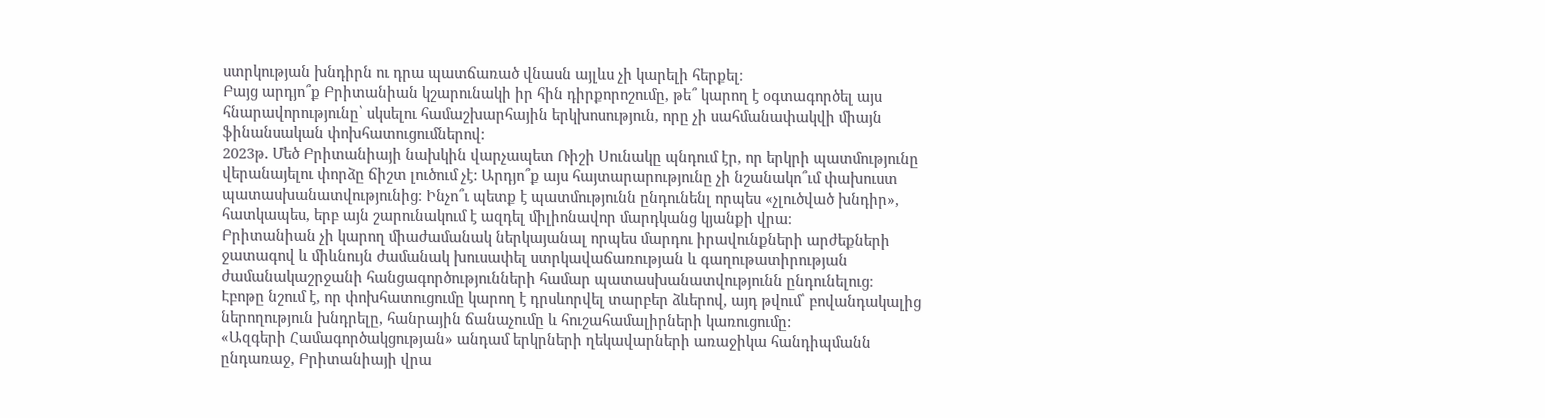ստրկության խնդիրն ու դրա պատճառած վնասն այլևս չի կարելի հերքել։
Բայց արդյո՞ք Բրիտանիան կշարունակի իր հին դիրքորոշումը, թե՞ կարող է օգտագործել այս հնարավորությունը՝ սկսելու համաշխարհային երկխոսություն, որը չի սահմանափակվի միայն ֆինանսական փոխհատուցումներով:
2023թ․ Մեծ Բրիտանիայի նախկին վարչապետ Ռիշի Սունակը պնդում էր, որ երկրի պատմությունը վերանայելու փորձը ճիշտ լուծում չէ: Արդյո՞ք այս հայտարարությունը չի նշանակո՞ւմ փախուստ պատասխանատվությունից։ Ինչո՞ւ պետք է պատմությունն ընդունենլ որպես «չլուծված խնդիր», հատկապես, երբ այն շարունակում է ազդել միլիոնավոր մարդկանց կյանքի վրա։
Բրիտանիան չի կարող միաժամանակ ներկայանալ որպես մարդու իրավունքների արժեքների ջատագով և միևնույն ժամանակ խուսափել ստրկավաճառության և գաղութատիրության ժամանակաշրջանի հանցագործությունների համար պատասխանատվությունն ընդունելուց։
Էբոթը նշում է, որ փոխհատուցումը կարող է դրսևորվել տարբեր ձևերով, այդ թվում՝ բովանդակալից ներողություն խնդրելը, հանրային ճանաչումը և հուշահամալիրների կառուցումը:
«Ազգերի Համագործակցության» անդամ երկրների ղեկավարների առաջիկա հանդիպմանն ընդառաջ, Բրիտանիայի վրա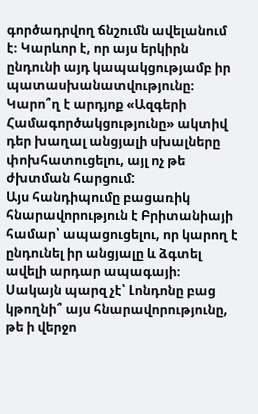գործադրվող ճնշումն ավելանում է։ Կարևոր է, որ այս երկիրն ընդունի այդ կապակցությամբ իր պատասխանատվությունը։ Կարո՞ղ է արդյոք «Ազգերի Համագործակցությունը» ակտիվ դեր խաղալ անցյալի սխալները փոխհատուցելու, այլ ոչ թե ժխտման հարցում:
Այս հանդիպումը բացառիկ հնարավորություն է Բրիտանիայի համար՝ ապացուցելու, որ կարող է ընդունել իր անցյալը և ձգտել ավելի արդար ապագայի։ Սակայն պարզ չէ՝ Լոնդոնը բաց կթողնի՞ այս հնարավորությունը, թե ի վերջո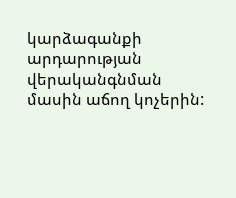կարձագանքի արդարության վերականգնման մասին աճող կոչերին: